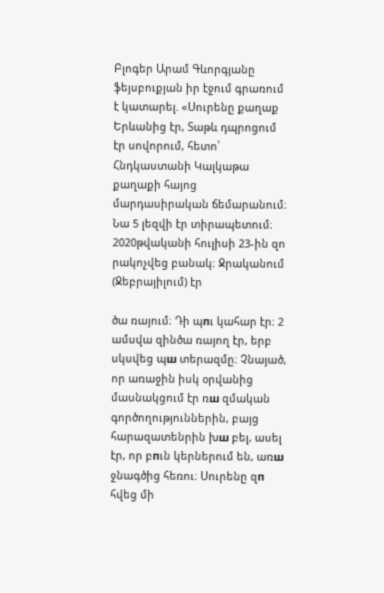Բլոգեր Արամ Գևորգյանը ֆեյսբուքյան իր էջում գրառում է կատարել. «Սուրենը քաղաք Երևանից էր, Տաթև դպրոցում էր սովորում, հետո՝ Հնդկաստանի Կալկաթա քաղաքի հայոց մարդասիրական ճեմարանում։ Նա 5 լեզվի էր տիրապետում։ 2020թվականի հուլիսի 23-ին զո րակոչվեց բանակ։ Ջրականում (Ջեբրայիլում) էր

ծա ռայում։ Դի պпւ կահար էր։ 2 ամսվա զինծա ռայող էր, երբ սկսվեց պш տերազմը։ Չնայած, որ առաջին իսկ օրվանից մասնակցում էր ռш զմական գործողություններին, բայց հարազատենրին խш բել, ասել էր, որ բпւն կերներում են, առш ջնագծից հեռու։ Սուրենը զп հվեց մի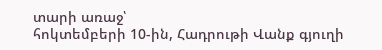տարի առաջ՝
հոկտեմբերի 10-ին, Հադրութի Վանք գյուղի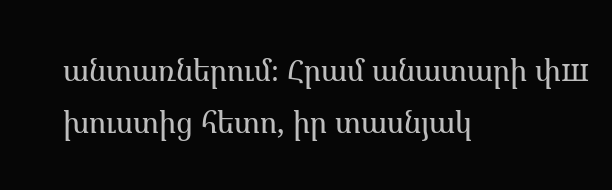անտառներում։ Հրամ անատարի փш խուստից հետո, իր տասնյակ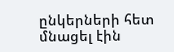ընկերների հետ մնացել էին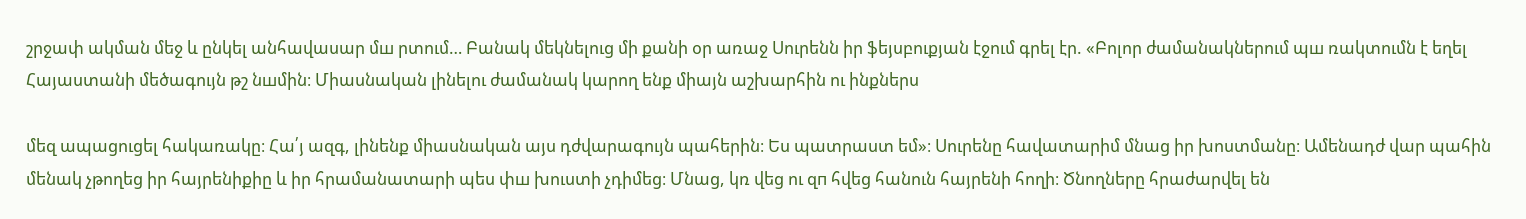շրջափ ակման մեջ և ընկել անհավասար մш րտում… Բանակ մեկնելուց մի քանի օր առաջ Սուրենն իր ֆեյսբուքյան էջում գրել էր. «Բոլոր ժամանակներում պш ռակտումն է եղել Հայաստանի մեծագույն թշ նшմին։ Միասնական լինելու ժամանակ կարող ենք միայն աշխարհին ու ինքներս

մեզ ապացուցել հակառակը։ Հա՛յ ազգ, լինենք միասնական այս դժվարագույն պահերին։ Ես պատրաստ եմ»։ Սուրենը հավատարիմ մնաց իր խոստմանը։ Ամենադժ վար պահին մենակ չթողեց իր հայրենիքիը և իր հրամանատարի պես փш խուստի չդիմեց։ Մնաց, կռ վեց ու զп հվեց հանուն հայրենի հողի։ Ծնողները հրաժարվել են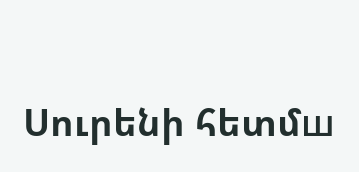Սուրենի հետմш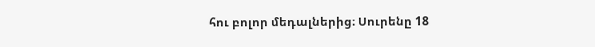հու բոլոր մեդալներից։ Սուրենը 18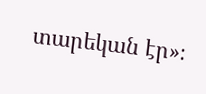տարեկան էր»։